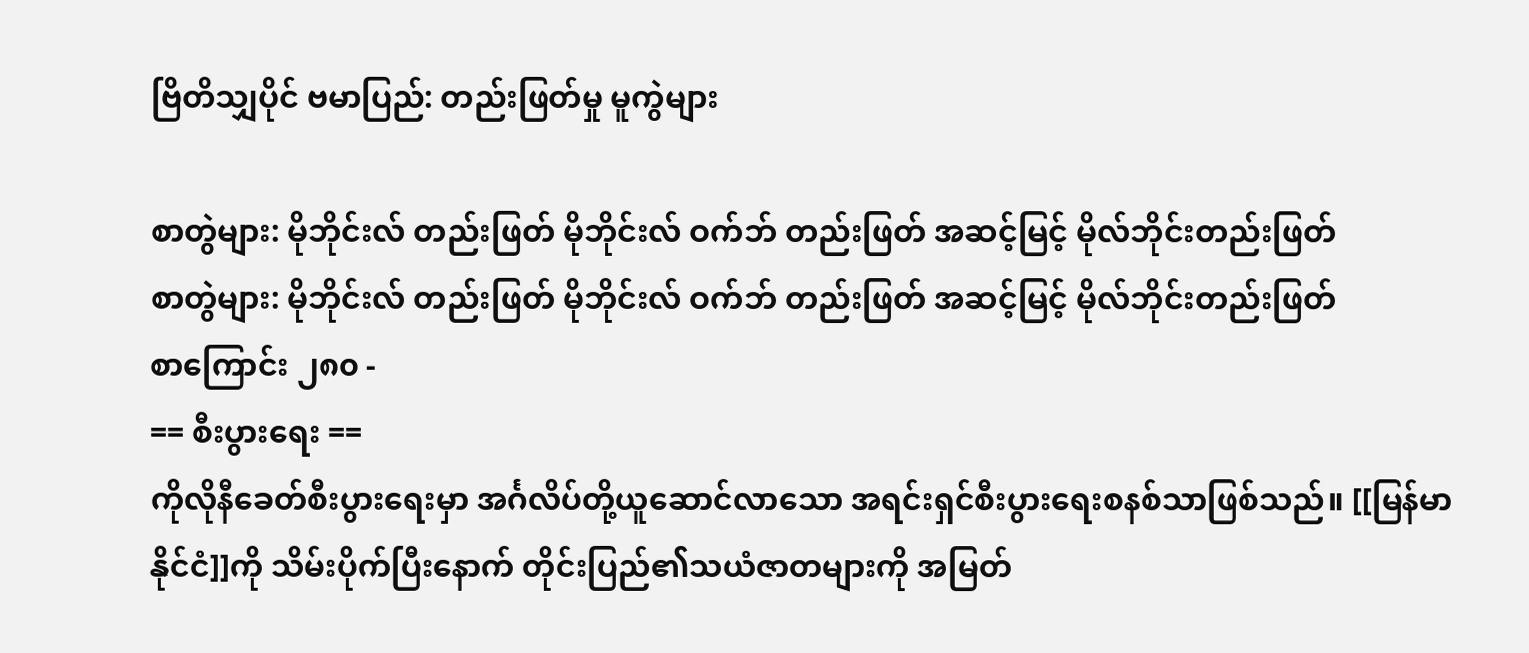ဗြိတိသျှပိုင် ဗမာပြည်: တည်းဖြတ်မှု မူကွဲများ

စာတွဲများ: မိုဘိုင်းလ် တည်းဖြတ် မိုဘိုင်းလ် ဝက်ဘ် တည်းဖြတ် အဆင့်မြင့် မိုလ်ဘိုင်းတည်းဖြတ်
စာတွဲများ: မိုဘိုင်းလ် တည်းဖြတ် မိုဘိုင်းလ် ဝက်ဘ် တည်းဖြတ် အဆင့်မြင့် မိုလ်ဘိုင်းတည်းဖြတ်
စာကြောင်း ၂၈၀ -
== စီးပွားရေး ==
ကိုလိုနီခေတ်စီးပွားရေးမှာ အင်္ဂလိပ်တို့ယူဆောင်လာသော အရင်းရှင်စီးပွားရေးစနစ်သာဖြစ်သည်။ [[မြန်မာနိုင်ငံ]]ကို သိမ်းပိုက်ပြီးနောက် တိုင်းပြည်၏သယံဇာတများကို အမြတ်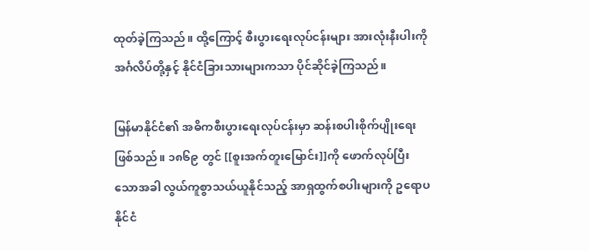ထုတ်ခဲ့ကြသည်။ ထို့ကြောင့် စီးပွားရေးလုပ်ငန်းများ အားလုံးနီးပါးကို အင်္ဂလိပ်တို့နှင့် နိုင်ငံခြားသားများကသာ ပိုင်ဆိုင်ခဲ့ကြသည်။

မြန်မာနိုင်ငံ၏ အဓိကစီးပွားရေးလုပ်ငန်းမှာ ဆန်းစပါးစိုက်ပျိုးရေးဖြစ်သည်။ ၁၈၆၉ တွင် [[စူးအက်တူးမြောင်း]]ကို ဖောက်လုပ်ပြီးသောအခါ လွယ်ကူစွာသယ်ယူနိုင်သည့် အာရှထွက်စပါးများကို ဥရောပနိုင်ငံ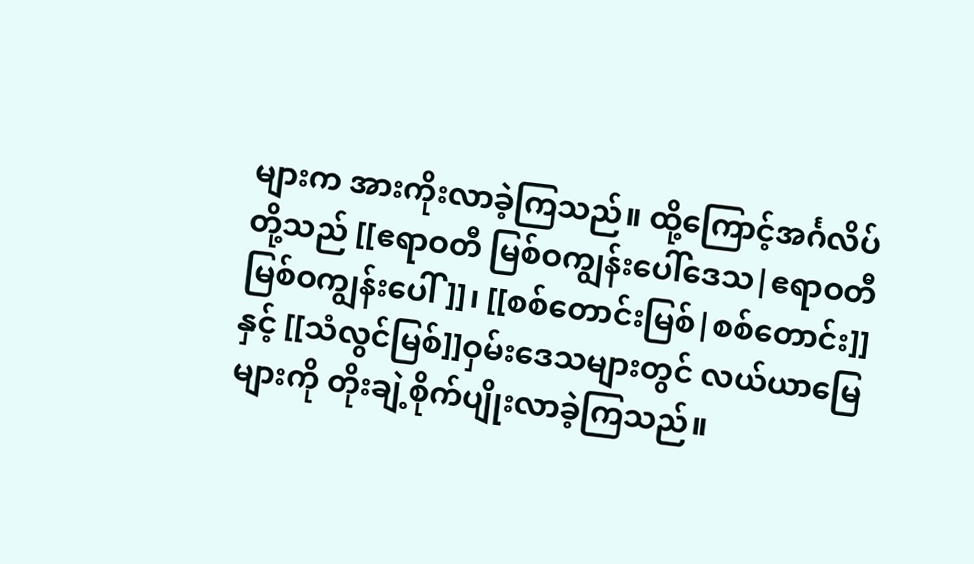များက အားကိုးလာခဲ့ကြသည်။ ထို့ကြောင့်အင်္ဂလိပ်တို့သည် [[ဧရာဝတီ မြစ်ဝကျွန်းပေါ်ဒေသ|ဧရာဝတီမြစ်ဝကျွန်းပေါ်]]၊ [[စစ်တောင်းမြစ်|စစ်တောင်း]]နှင့် [[သံလွင်မြစ်]]ဝှမ်းဒေသများတွင် လယ်ယာမြေများကို တိုးချဲ့စိုက်ပျိုးလာခဲ့ကြသည်။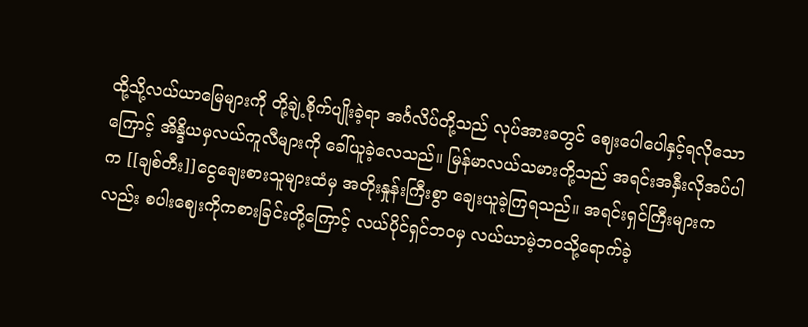ထို့သို့လယ်ယာမြေများကို တို့ချဲ့စိုက်ပျိုးခဲ့ရာ အင်္ဂလိပ်တို့သည် လုပ်အားခတွင် ဈေး‌ပေါ‌ပေါနှင့်ရလိုသောကြောင့် အိန္ဒိယမှလယ်ကူလီများကို ခေါ်ယူခဲ့လေသည်။ မြန်မာလယ်သမားတို့သည် အရင်းအနှီးလိုအပ်ပါက [[ချစ်တီး]]ငွေချေးစားသူများထံမှ အတိုးနှုန်းကြီးစွာ ချေးယူခဲ့ကြရသည်။ အရင်းရှင်ကြီးများကလည်း စပါးဈေးကိုကစားခြင်းတို့ကြောင့် လယ်ပိုင်ရှင်ဘဝမှ လယ်ယာမဲ့ဘဝသို့ရောက်ခဲ့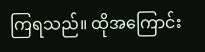ကြရသည်။ ထိုအကြောင်း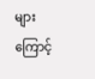များကြောင့်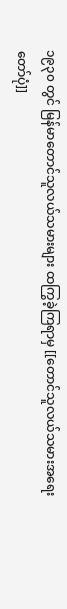၁၉၃၀ တွင် မြန်မာတောင်သူလယ်သမားများ ထကြွခဲ့ကြရာမှ [[တောင်သူလယ်သမားအရေးတော်ပုံ]]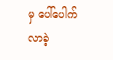မှ ပေါ်ပေါက်လာခဲ့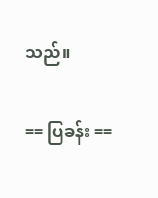သည်။

== ပြခန်း ==